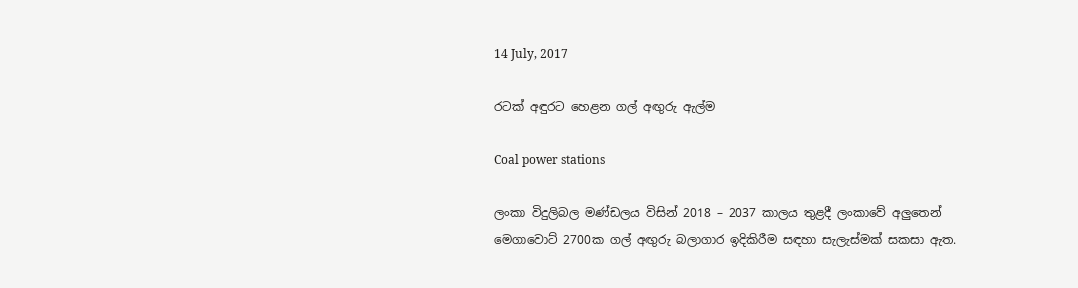14 July, 2017

රටක් අඳුරට හෙළන ගල් අඟුරු ඇල්ම

Coal power stations

ලංකා විදුලිබල මණ්ඩලය විසින් 2018 – 2037 කාලය තුළදී ලංකාවේ අලුතෙන් මෙගාවොට් 2700ක ගල් අඟුරු බලාගාර ඉදිකිරීම සඳහා සැලැස්මක් සකසා ඇත.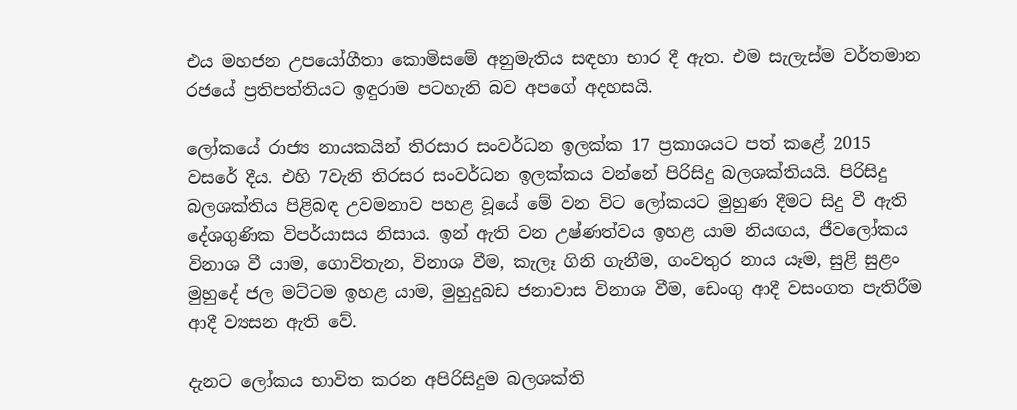එය මහජන උපයෝගීතා කොමිසමේ අනුමැතිය සඳහා භාර දී ඇත. එම සැලැස්ම වර්තමාන රජයේ ප්‍රතිපත්තියට ඉඳුරාම පටහැනි බව අපගේ අදහසයි.

ලෝකයේ රාජ්‍ය නායකයින් තිරසාර සංවර්ධන ඉලක්ක 17 ප්‍රකාශයට පත් කළේ 2015 වසරේ දීය. එහි 7වැනි තිරසර සංවර්ධන ඉලක්කය වන්නේ පිරිසිදු බලශක්තියයි. පිරිසිදු බලශක්තිය පිළිබඳ උවමනාව පහළ වූයේ මේ වන විට ලෝකයට මුහුණ දීමට සිදු වී ඇති දේශගුණික විපර්යාසය නිසාය. ඉන් ඇති වන උෂ්ණත්වය ඉහළ යාම නියඟය, ජීවලෝකය විනාශ වී යාම, ගොවිතැන, විනාශ වීම, කැලෑ ගිනි ගැනීම, ගංවතුර නාය යෑම, සුළි සුළං මුහුදේ ජල මට්ටම ඉහළ යාම, මුහුදුබඩ ජනාවාස විනාශ වීම, ඩෙංගු ආදී වසංගත පැතිරීම ආදී ව්‍යසන ඇති වේ.

දැනට ලෝකය භාවිත කරන අපිරිසිදුම බලශක්ති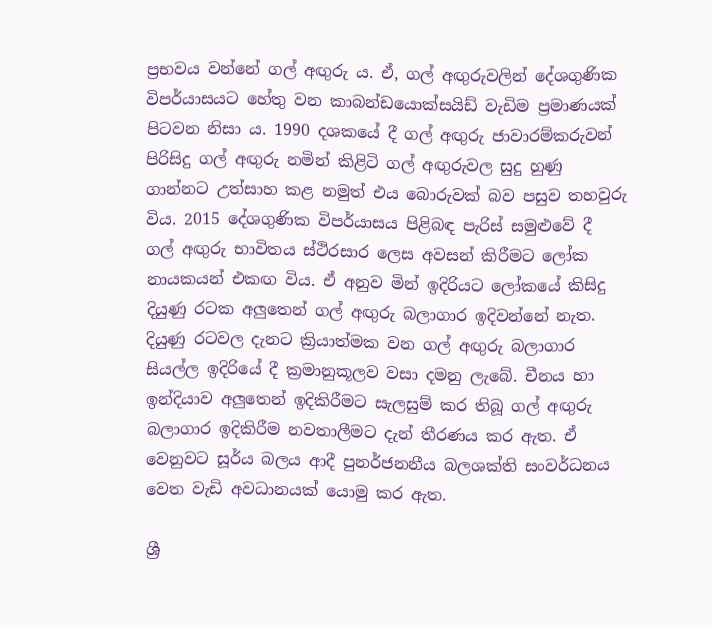ප්‍රභවය වන්නේ ගල් අඟුරු ය. ඒ, ගල් අඟුරුවලින් දේශගුණික විපර්යාසයට හේතු වන කාබන්ඩ‍යොක්සයිඩ් වැඩිම ප්‍රමාණයක් පිටවන නිසා ය. 1990 දශකයේ දී ගල් අඟුරු ජාවාරම්කරුවන් පිරිසිදු ගල් අඟුරු නමින් කිළිටි ගල් අඟුරුවල සුදු හුණු ගාන්නට උත්සාහ කළ නමුත් එය බොරුවක් බව පසුව තහවුරු විය. 2015 දේශගුණික විපර්යාසය පිළිබඳ පැරිස් සමුළුවේ දී ගල් අඟුරු භාවිතය ස්ථිරසාර ලෙස අවසන් කිරීමට ලෝක නායකයන් එකඟ විය. ඒ අනුව මින් ඉදිරියට ලෝකයේ කිසිදු දියුණු රටක අලුතෙන් ගල් අඟුරු බලාගාර ඉදිවන්නේ නැත. දියුණු රටවල දැනට ක්‍රියාත්මක වන ගල් අඟුරු බලාගාර සියල්ල ඉදිරියේ දී ක්‍රමානුකූලව වසා දමනු ලැබේ. චීනය හා ඉන්දියාව අලුතෙන් ඉදිකිරීමට සැලසුම් කර තිබූ ගල් අඟුරු බලාගාර ඉදිකිරීම නවතාලීමට දැන් තීරණය කර ඇත. ඒ වෙනුවට සූර්ය බලය ආදී පුනර්ජනනීය බලශක්ති සංවර්ධනය වෙත වැඩි අවධානයක් යොමු කර ඇත.

ශ්‍රී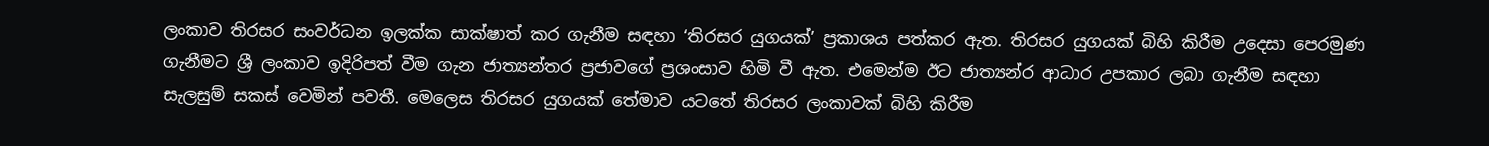ලංකාව තිරසර සංවර්ධන ඉලක්ක සාක්ෂාත් කර ගැනීම සඳහා ‘තිරසර යුගයක්’ ප්‍රකාශය පත්කර ඇත. තිරසර යුගයක් බිහි කිරීම උදෙසා ‍පෙරමුණ ගැනීමට ශ්‍රී ලංකාව ඉදිරිපත් වීම ගැන ජාත්‍යන්තර ප්‍රජාවගේ ප්‍රශංසාව හිමි වී ඇත. එමෙන්ම ඊට ජාත්‍යන්ර ආධාර උපකාර ලබා ගැනීම සඳහා සැලසුම් සකස් වෙමින් පවතී. මෙලෙස තිරසර යුගයක් තේමාව යටතේ තිරසර ලංකාවක් බිහි කිරීම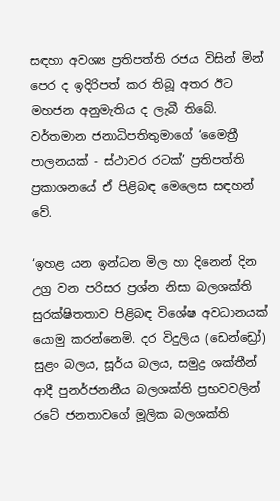සඳහා අවශ්‍ය ප්‍රතිපත්ති රජය විසින් මින් පෙර ද ඉදිරිපත් කර තිබූ අතර ඊට මහජන අනුමැතිය ද ලැබී තිබේ. වර්තමාන ජනාධිපතිතුමාගේ ‘මෛත්‍රී පාලනයක් - ස්ථාවර රටක්’ ප්‍රතිපත්ති ප්‍රකාශනයේ ඒ පිළිබඳ මෙලෙස සඳහන් වේ.

‘ඉහළ යන ඉන්ධන මිල හා දිනෙන් දින උග්‍ර වන පරිසර ප්‍රශ්න නිසා බලශක්ති සුරක්ෂිතතාව පිළිබඳ විශේෂ අවධානයක් යොමු කරන්නෙමි. දර විදුලිය (ඩෙන්ඩ්‍රෝ) සුළං බලය, සූර්ය බලය, සමුද්‍ර ශක්තීන් ආදී පුනර්ජනනීය බලශක්ති ප්‍රභවවලින් රටේ ජනතාවගේ මූලික බලශක්ති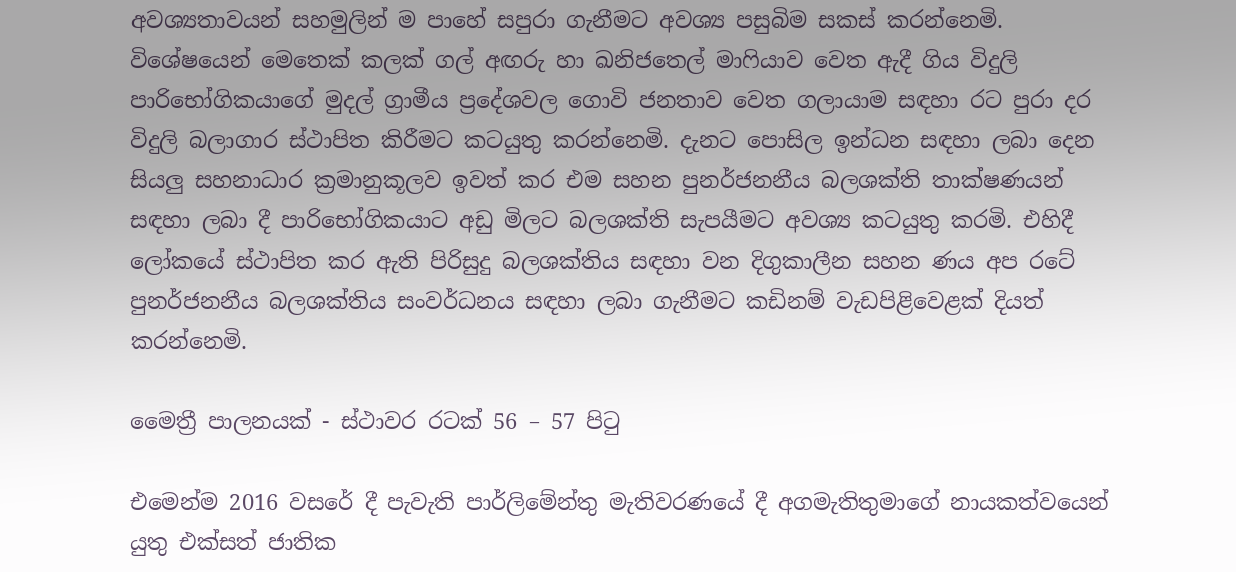අවශ්‍යතාවයන් සහමුලින් ම පාහේ සපුරා ගැනීමට අවශ්‍ය පසුබිම සකස් කරන්නෙමි. විශේෂයෙන් මෙතෙක් කලක් ගල් අඟරු හා ඛනිජතෙල් මාෆියාව වෙත ඇදී ගිය විදුලි පාරිභෝගිකයාගේ මුදල් ග්‍රාමීය ප්‍රදේශවල ගොවි ජනතාව වෙත ගලායාම සඳහා රට පුරා දර විදුලි බලාගාර ස්ථාපිත කිරීමට කටයුතු කරන්නෙමි. දැනට පොසිල ඉන්ධන සඳහා ලබා දෙන සියලු සහනාධාර ක්‍රමානුකූලව ඉවත් කර එම සහන පුනර්ජනනීය බලශක්ති තාක්ෂණයන් සඳහා ලබා දී පාරිභෝගිකයාට අඩු මිලට බලශක්ති සැපයීමට අවශ්‍ය කටයුතු කරමි. එහිදී ලෝකයේ ස්ථාපිත කර ඇති පිරිසුදු බලශක්තිය සඳහා වන දිගුකාලීන සහන ණය අප රටේ පුනර්ජනනීය බලශක්තිය සංවර්ධනය සඳහා ලබා ගැනීමට කඩිනම් වැඩපිළිවෙළක් දියත් කරන්නෙමි.

මෛත්‍රී පාලනයක් - ස්ථාවර රටක් 56 – 57 පිටු

එමෙන්ම 2016 වසරේ දී පැවැති පාර්ලිමේන්තු මැතිවරණයේ දී අගමැතිතුමාගේ නායකත්වයෙන් යුතු එක්සත් ජාතික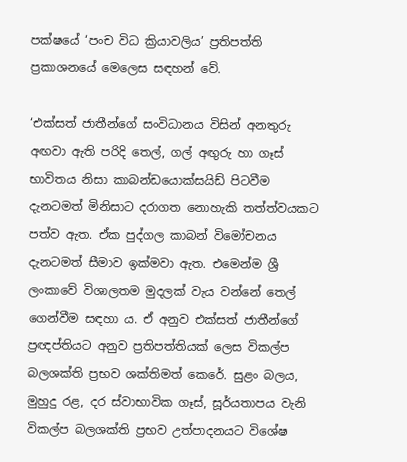පක්ෂයේ ‘පංච විධ ක්‍රියාවලිය’ ප්‍රතිපත්ති ප්‍රකාශනයේ මෙලෙස සඳහන් වේ.

‘එක්සත් ජාතීන්ගේ සංවිධානය විසින් අනතුරු අඟවා ඇති පරිදි තෙල්, ගල් අඟුරු හා ගෑස් භාවිතය නිසා කාබන්ඩයොක්සයිඩ් පිටවීම දැනටමත් මිනිසාට දරාගත නොහැකි තත්ත්වයකට පත්ව ඇත. ඒක පුද්ගල කාබන් විමෝචනය දැනටමත් සීමාව ඉක්මවා ඇත. එමෙන්ම ශ්‍රී ලංකාවේ විශාලතම මුදලක් වැය වන්නේ තෙල් ගෙන්වීම සඳහා ය. ඒ අනුව එක්සත් ජාතීන්ගේ ප්‍රඥප්තියට අනුව ප්‍රතිපත්තියක් ලෙස විකල්ප බලශක්ති ප්‍රභව ශක්තිමත් කෙරේ. සුළං බලය, මුහුදු රළ, දර ස්වාභාවික ගෑස්, සූර්යතාපය වැනි විකල්ප බලශක්ති ප්‍රභව උත්පාදනයට විශේෂ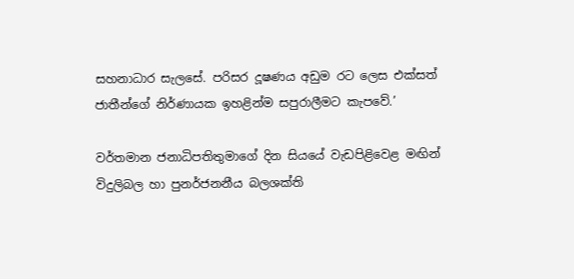සහනාධාර සැලසේ. පරිසර දූෂණය අ‍ඩුම රට ලෙස එක්සත් ජාතීන්ගේ නිර්ණායක ඉහළින්ම සපුරාලීමට කැපවේ.’

වර්තමාන ජනාධිපතිතුමාගේ දින සියයේ වැඩපිළිවෙළ මඟින් විදුලිබල හා පුනර්ජනනීය බලශක්ති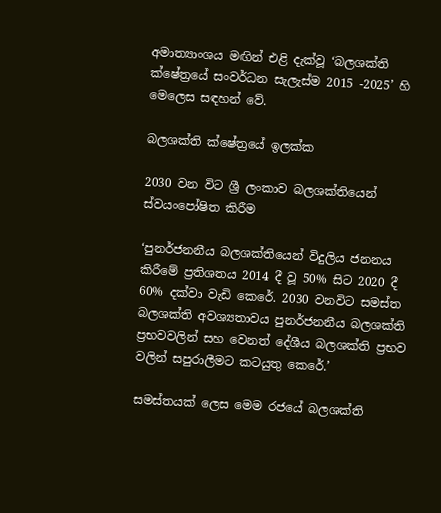අමාත්‍යාංශය මඟින් එළි දැක්වූ ‘බලශක්ති ක්ෂේත්‍රයේ සංවර්ධන සැලැස්ම 2015 -2025’ හි මෙලෙස සඳහන් වේ.

බලශක්ති ක්ෂේත්‍රයේ ඉලක්ක

2030 වන විට ශ්‍රී ලංකාව බලශක්තියෙන් ස්වයංපෝෂිත කිරීම

‘පුනර්ජනනීය බලශක්තියෙන් විදුලිය ජනනය කිරීමේ ප්‍රතිශතය 2014 දී වූ 50% සිට 2020 දී 60% දක්වා වැඩි කෙරේ. 2030 වනවිට සමස්ත බලශක්ති අවශ්‍යතාවය පුනර්ජනනීය බලශක්ති ප්‍රභවවලින් සහ වෙනත් දේශීය බලශක්ති ප්‍රභව වලින් සපුරාලීමට කටයුතු කෙරේ.’

සමස්තයක් ලෙස මෙම රජයේ බලශක්ති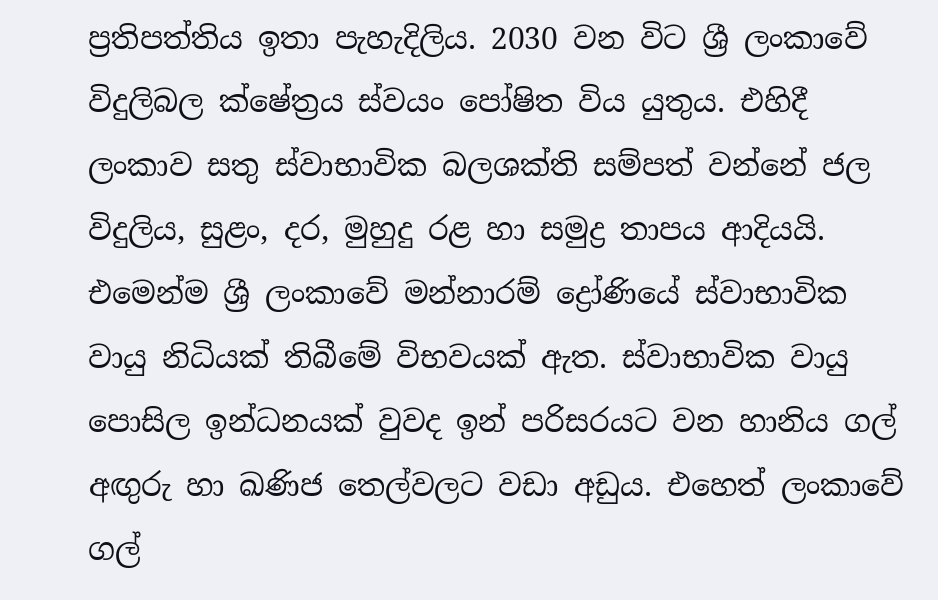ප්‍රතිපත්තිය ඉතා පැහැදිලිය. 2030 වන විට ශ්‍රී ලංකාවේ විදුලිබල ක්ෂේත්‍රය ස්වයං පෝෂිත විය යුතුය. එහිදී ලංකාව සතු ස්වාභාවික බලශක්ති සම්පත් වන්නේ ජල විදුලිය, සුළං, දර, මුහුදු රළ හා සමුද්‍ර තාපය ආදියයි. එමෙන්ම ශ්‍රී ලංකාවේ මන්නාරම් ද්‍රෝණියේ ස්වාභාවික වායු නිධියක් තිබීමේ විභවයක් ඇත. ස්වාභාවික වායු පොසිල ඉන්ධනයක් වුවද ඉන් පරිසරයට වන හානිය ගල් අඟුරු හා ඛණිජ තෙල්වලට වඩා අඩුය. එහෙත් ලංකාවේ ගල්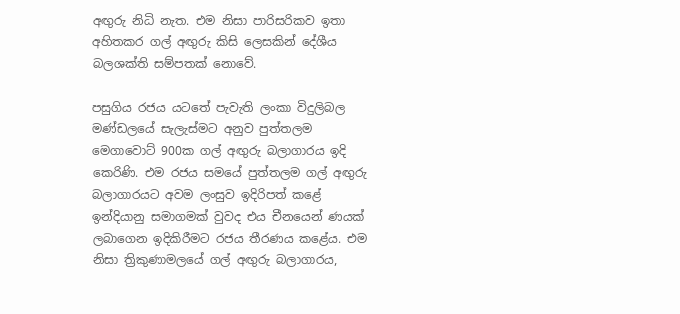අඟුරු නිධි නැත. එම නිසා පාරිසරිකව ඉතා අහිතකර ගල් අඟුරු කිසි ලෙසකින් දේශීය බලශක්ති සම්පතක් නොවේ.

පසුගිය රජය යටතේ පැවැති ලංකා විදුලිබල මණ්ඩලයේ සැලැස්මට අනුව පුත්තලම මෙගාවොට් 900ක ගල් අඟුරු බලාගාරය ඉදි කෙරිණි. එම රජය‍ සමයේ පුත්තලම ගල් අඟුරු බලාගාරයට අවම ලංසුව ඉදිරිපත් කළේ ඉන්දියානු සමාගමක් වුවද එය චීනයෙන් ණයක් ලබාගෙන ඉදිකිරීමට රජය තීරණය කළේය. එම නිසා ත්‍රිකුණාමලයේ ගල් අඟුරු බලාගාරය,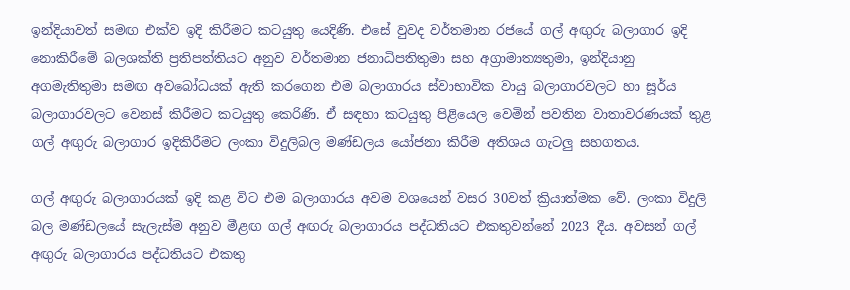ඉන්දියාවත් සමඟ එක්ව ඉදි කිරීමට කටයුතු යෙදිණි. එසේ වුවද වර්තමාන රජයේ ගල් අඟුරු බලාගාර ඉදි නොකිරීමේ බලශක්ති ප්‍රතිපත්තියට අනුව වර්තමාන ජනාධිපතිතුමා සහ අග්‍රාමාත්‍යතුමා, ඉන්දියානු අගමැතිතුමා සමඟ අවබෝධයක් ඇති කරගෙන එම බලාගාරය ස්වාභාවික වායු බලාගාරවලට හා සූර්ය බලාගාරවලට වෙනස් කිරීමට කටයුතු කෙරිණි. ඒ සඳහා කටයුතු පිළියෙල වෙමින් පවතින වාතාවරණයක් තුළ ගල් අඟුරු බලාගාර ඉදිකිරීමට ලංකා විදුලිබල මණ්ඩලය යෝජනා කිරීම අතිශය ගැටලු සහගතය.

ගල් අඟුරු බලාගාරයක් ඉදි කළ විට එම බලාගාරය අවම වශයෙන් වසර 30වත් ක්‍රියාත්මක වේ. ලංකා විදුලි බල මණ්ඩලයේ සැලැස්ම අනුව මීළඟ ගල් අඟරු බලාගාරය පද්ධතියට එකතුවන්නේ 2023 දීය. අවසන් ගල් අඟුරු බලාගාරය පද්ධතියට එකතු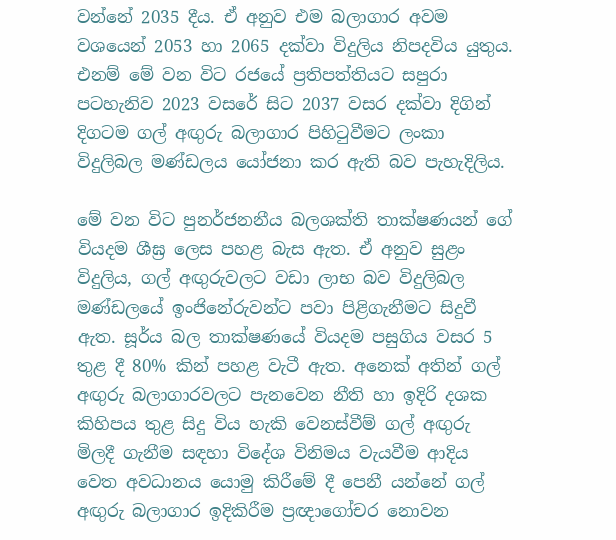වන්නේ 2035 දීය. ඒ අනුව එම බලාගාර අවම වශයෙන් 2053 හා 2065 දක්වා විදුලිය නිපදවිය යුතුය. එනම් මේ වන විට රජයේ ප්‍රතිපත්තියට සපුරා පටහැනිව 2023 වසරේ සිට 2037 වසර දක්වා දිගින් දිගටම ගල් අඟුරු බලාගාර පිහිටුවීමට ලංකා විදුලිබල මණ්ඩලය යෝජනා කර ඇති බව පැහැදිලිය.

මේ වන විට පුනර්ජනනීය බලශක්ති තාක්ෂණයන් ගේ වියදම ශීඝ්‍ර ලෙස පහළ බැස ඇත. ඒ අනුව සුළං විදුලිය, ගල් අඟුරුවලට වඩා ලාභ බව විදුලිබල මණ්ඩලයේ ඉංජිනේරුවන්ට පවා පිළිගැනීමට සිදුවී ඇත. සූර්ය බල තාක්ෂණයේ වියදම පසුගිය වසර 5 තුළ දී 80% කින් පහළ වැටී ඇත. අනෙක් අතින් ගල් අඟුරු බලාගාරවලට පැනවෙන නීති හා ඉදිරි දශක කිහිපය තුළ සිදු විය හැකි වෙනස්වීම් ගල් අඟුරු මිලදී ගැනීම සඳහා විදේශ විනිමය වැයවීම ආදිය වෙත අවධානය යොමු කිරීමේ දී පෙනී යන්නේ ගල් අඟුරු බලාගාර ඉදිකිරීම ප්‍රඥාගෝචර නොවන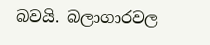බවයි. බලාගාරවල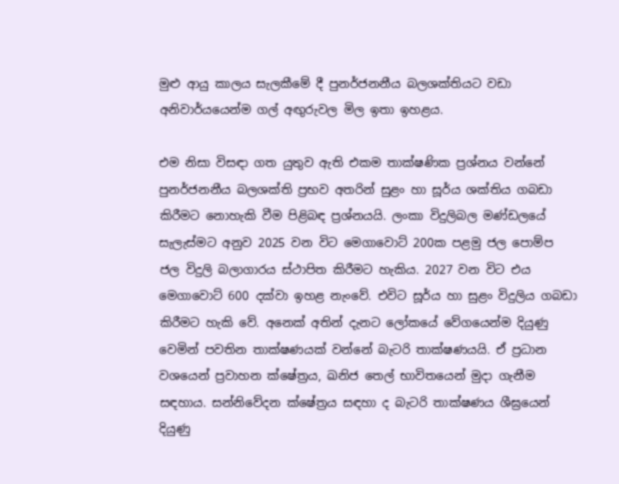මුළු ආයු කාලය සැලකීමේ දී පුනර්ජනනීය බලශක්තියට වඩා අනිවාර්යයෙන්ම ගල් අඟුරුවල මිල ඉතා ඉහළය.

එම නිසා විසඳා ගත යුතුව ඇති එකම තාක්ෂණික ප්‍රශ්නය වන්නේ පුනර්ජනනීය බලශක්ති ප්‍රභව අතරින් සුළං හා සූර්ය ශක්තිය ගබඩා කිරීමට නොහැකි වීම පිළිබඳ ප්‍රශ්නයයි. ලංකා විදුලිබල මණ්ඩලයේ සැලැස්මට අනුව 2025 වන විට මෙගාවොට් 200ක පළමු ජල පොම්ප ජල විදුලි බලාගාරය ස්ථාපිත කිරීමට හැකිය. 2027 වන විට එය මෙගාවොට් 600 දක්වා ඉහළ නැංවේ. එවිට සූර්ය හා සුළං විදුලිය ගබඩා කිරීමට හැකි වේ. අනෙක් අතින් දැනට ලෝකයේ වේගයෙන්ම දියුණු වෙමින් පවතින තාක්ෂණයක් වන්නේ බැටරි තාක්ෂණයයි. ඒ ප්‍රධාන වශයෙන් ප්‍රවාහන ක්ෂේත්‍රය, ඛනිජ තෙල් භාවිතයෙන් මුදා ගැනීම සඳහාය. සන්නිවේදන ක්ෂේත්‍රය සඳහා ද බැටරි තාක්ෂණය ශීඝ්‍රයෙන් දියුණු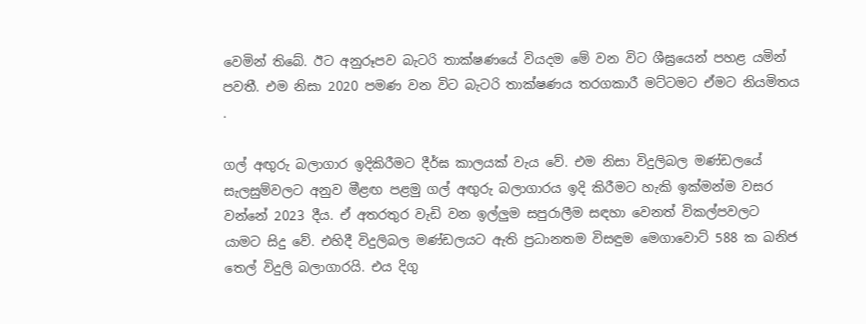වෙමින් තිබේ. ඊට අනුරූපව බැටරි තාක්ෂණයේ වියදම මේ වන විට ශීඝ්‍රයෙන් පහළ යමින් පවතී. එම නිසා 2020 පමණ වන විට බැටරි තාක්ෂණය තරගකාරී මට්ටමට ඒමට නියමිතය .

ගල් අඟුරු බලාගාර ඉදිකිරීමට දීර්ඝ කාලයක් වැය වේ. එම නිසා විදුලිබල මණ්ඩලයේ සැලසුම්වලට අනුව මීළඟ පළමු ගල් අඟුරු බලාගාරය ඉදි කිරීමට හැකි ඉක්මන්ම වසර වන්නේ 2023 දීය. ඒ අතරතුර වැඩි වන ඉල්ලුම සපුරාලීම සඳහා වෙනත් විකල්පවලට යාමට සිදු වේ. එහිදී විදුලිබල මණ්ඩලයට ඇති ප්‍රධානතම විසඳුම මෙගාවොට් 588 ක ඛනිජ තෙල් විදුලි බලාගාරයි. එය දිගු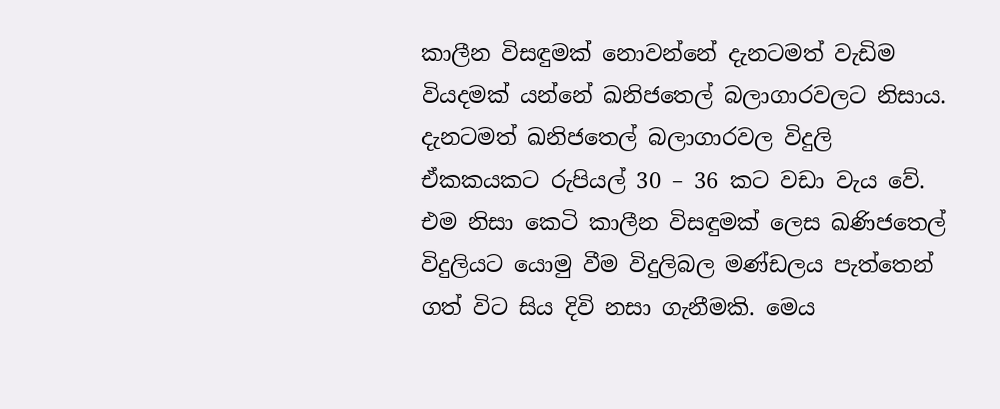කාලීන විසඳුමක් නොවන්නේ දැනටමත් වැඩිම වියදමක් යන්නේ ඛනිජතෙල් බලාගාරවලට නිසාය. දැනටමත් ඛනිජතෙල් බලාගාරවල විදුලි ඒකකයකට රුපියල් 30 – 36 කට වඩා වැය වේ. එම නිසා කෙටි කාලීන විසඳුමක් ලෙස ඛණිජතෙල් විදුලියට යොමු වීම විදුලිබල මණ්ඩලය පැත්තෙන් ගත් විට සිය දිවි නසා ගැනීමකි. මෙය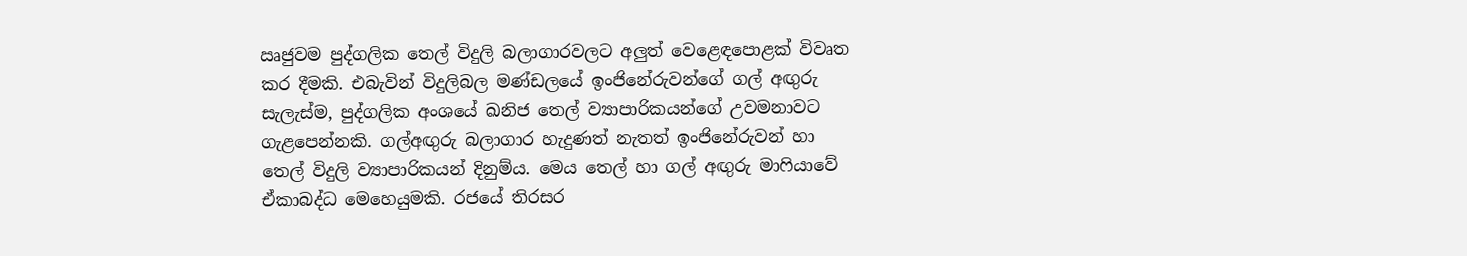ඍජුවම පුද්ගලික තෙල් විදුලි බලාගාරවලට අලුත් වෙළෙඳපොළක් විවෘත කර දීමකි. එබැවින් විදුලිබල මණ්ඩලයේ ඉංජිනේරුවන්ගේ ගල් අඟුරු සැලැස්ම, පුද්ගලික අංශයේ ඛනිජ තෙල් ව්‍යාපාරිකයන්ගේ උවමනාවට ගැළපෙන්නකි. ගල්අඟුරු බලාගාර හැදුණත් නැතත් ඉංජිනේරුවන් හා තෙල් විදුලි ව්‍යාපාරිකයන් දිනුම්ය. මෙය තෙල් හා ගල් අඟුරු මාෆියාවේ ඒකාබද්ධ මෙහෙයුමකි. රජයේ තිරසර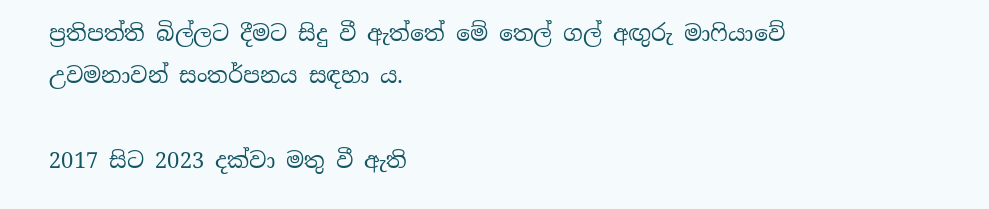ප්‍රතිපත්ති බිල්ලට දීමට සිදු වී ඇත්තේ මේ තෙල් ගල් අඟුරු මාෆියාවේ උවමනාවන් සංතර්පනය සඳහා ය.

2017 සිට 2023 දක්වා මතු වී ඇති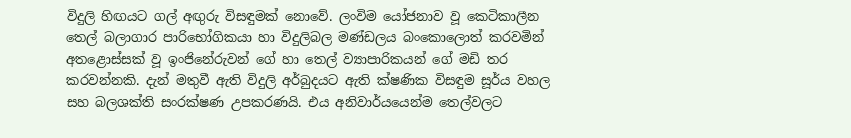විදුලි හිඟයට ගල් අඟුරු විසඳුමක් නොවේ. ලංවිම යෝජනාව වූ කෙටිකාලීන තෙල් බලාගාර පාරිභෝගිකයා හා විදුලිබල මණ්ඩලය බංකොලොත් කරවමින් අතළොස්සක් වූ ඉංජිනේරුවන් ගේ හා තෙල් ව්‍යාපාරිකයන් ගේ මඩි තර කරවන්නකි. දැන් මතුවී ඇති විදුලි අර්බුදයට ඇති ක්ෂණික විසඳුම සූර්ය වහල සහ බලශක්ති සංරක්ෂණ උපකරණයි. එය අනිවාර්යයෙන්ම තෙල්වලට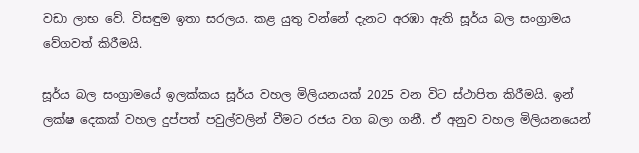වඩා ලාභ වේ. විසඳුම ඉතා සරලය. කළ යුතු වන්නේ දැනට අරඹා ඇති සූර්ය බල සංග්‍රාමය වේගවත් කිරීමයි.

සූර්ය බල සංග්‍රාමයේ ඉලක්කය සූර්ය වහල මිලියනයක් 2025 වන විට ස්ථාපිත කිරීමයි. ඉන් ලක්ෂ දෙකක් වහල දුප්පත් පවුල්වලින් වීමට රජය වග බලා ගනී. ඒ අනුව වහල මිලියනයෙන්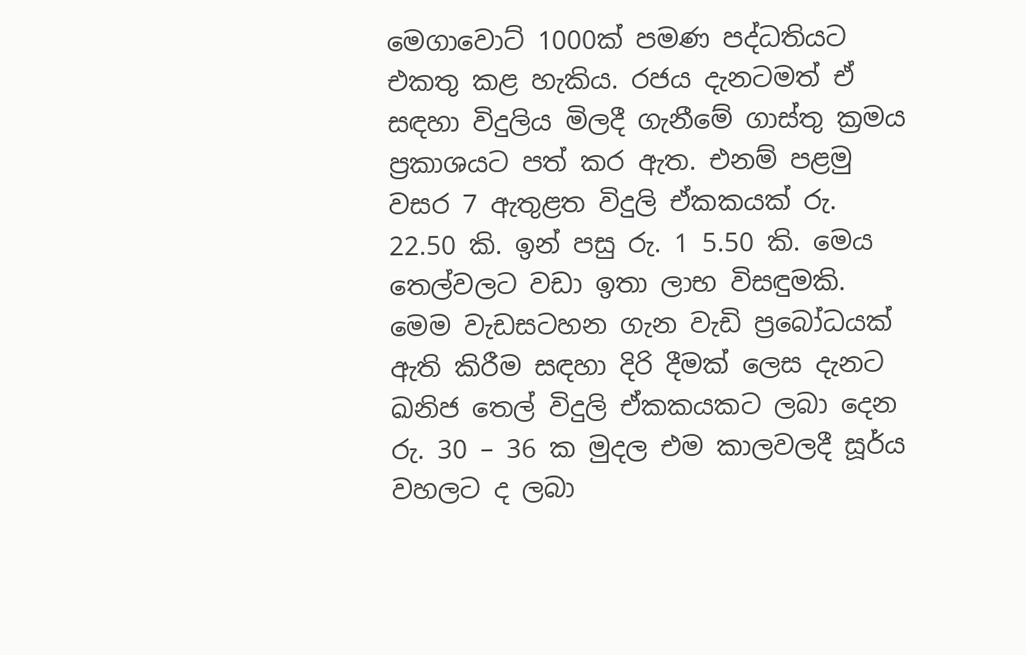මෙගාවොට් 1000ක් පමණ පද්ධතියට එකතු කළ හැකිය. රජය දැනටමත් ඒ සඳහා විදුලිය මිලදී ගැනීමේ ගාස්තු ක්‍රමය ප්‍රකාශයට පත් කර ඇත. එනම් පළමු වසර 7 ඇතුළත විදුලි ඒකකයක් රු. 22.50 කි. ඉන් පසු රු. 1 5.50 කි. මෙය තෙල්වලට වඩා ඉතා ලාභ විසඳුමකි. මෙම වැඩසටහන ගැන වැඩි ප්‍රබෝධයක් ඇති කිරීම සඳහා දිරි දීමක් ලෙස දැනට ඛනිජ තෙල් විදුලි ඒකකයකට ලබා දෙන රු. 30 – 36 ක මුදල එම කාලවලදී සූර්ය වහලට ද ලබා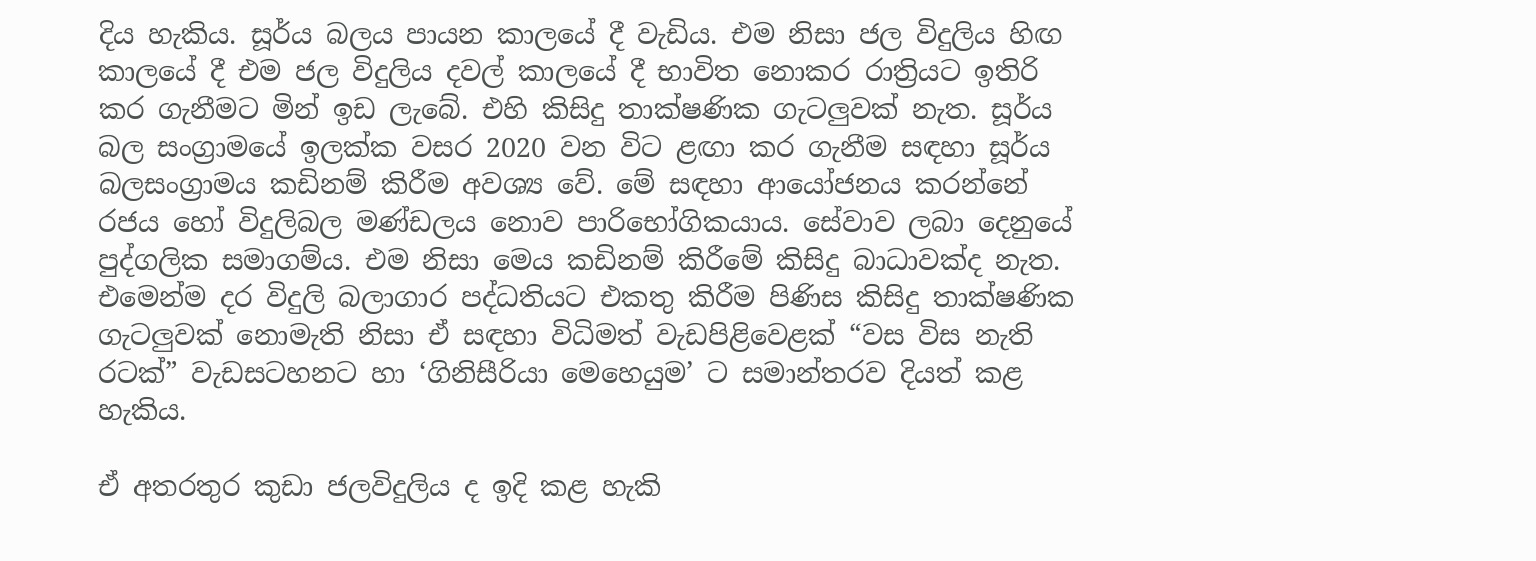දිය හැකිය. සූර්ය බලය පායන කාලයේ දී වැඩිය. එම නිසා ජල විදුලිය හිඟ කාලයේ දී එම ජල විදුලිය දවල් කාලයේ දී භාවිත නොකර රාත්‍රියට ඉතිරි කර ගැනීමට මින් ඉඩ ලැබේ. එහි කිසිදු තාක්ෂණික ගැටලුවක් නැත. සූර්ය බල සංග්‍රාමයේ ඉලක්ක වසර 2020 වන විට ළඟා කර ගැනීම සඳහා සූර්ය බලසංග්‍රාමය කඩිනම් කිරීම අවශ්‍ය වේ. මේ සඳහා ආයෝජනය කරන්නේ රජය හෝ විදුලිබල මණ්ඩලය නොව පාරිභෝගිකයාය. සේවාව ලබා දෙනුයේ පුද්ගලික සමාගම්ය. එම නිසා මෙය කඩිනම් කිරීමේ කිසිදු බාධාවක්ද නැත. එමෙන්ම දර විදුලි බලාගාර පද්ධතියට එකතු කිරීම පිණිස කිසිදු තාක්ෂණික ගැටලුවක් නොමැති නිසා ඒ සඳහා විධිමත් වැඩපිළිවෙළක් “වස විස නැති රටක්” වැඩසටහනට හා ‘ගිනිසීරියා මෙහෙයුම’ ට සමාන්තරව දියත් කළ හැකිය.

ඒ අතරතුර කුඩා ජලවිදුලිය ද ඉදි කළ හැකි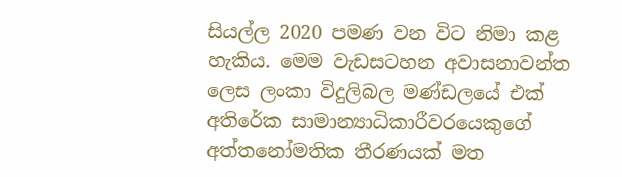සියල්ල 2020 පමණ වන විට නිමා කළ හැකිය. මෙම වැඩසටහන අවාසනාවන්ත ලෙස ලංකා විදුලිබල මණ්ඩලයේ එක් අතිරේක සාමාන්‍යාධිකාරීවරයෙකුගේ අත්තනෝමතික තීරණයක් මත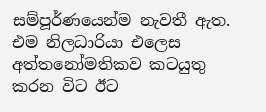සම්පූර්ණයෙන්ම නැවතී ඇත. එම නිලධාරියා එලෙස අත්තනෝමතිකව කටයුතු කරන විට ඊට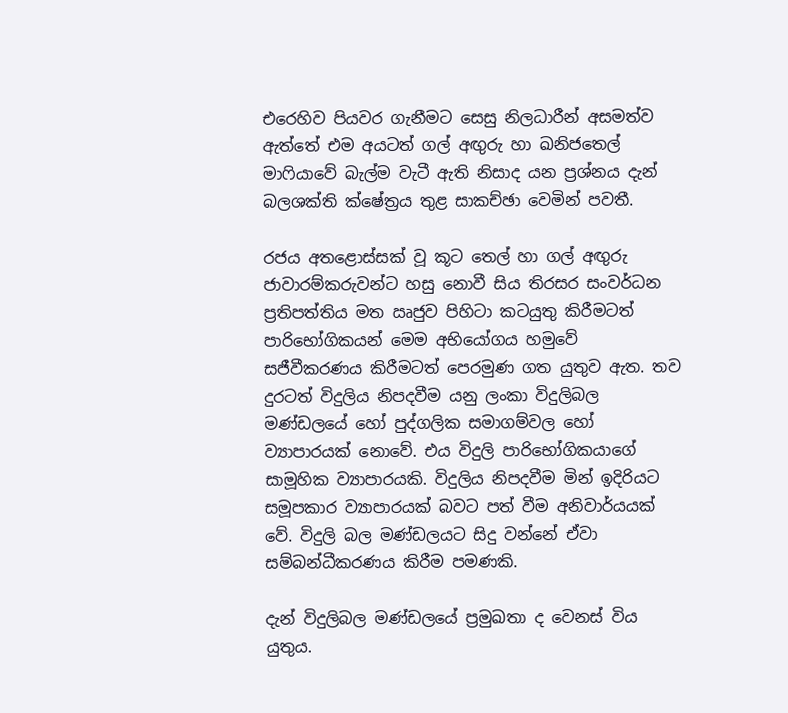එරෙහිව පියවර ගැනීමට සෙසු නිලධාරීන් අසමත්ව ඇත්තේ එම අයටත් ගල් අඟුරු හා ඛනිජතෙල් මාෆියාවේ බැල්ම වැටී ඇති නිසාද යන ප්‍රශ්නය දැන් බලශක්ති ක්ෂේත්‍රය තුළ සාකච්ඡා වෙමින් පවතී.

රජය අතළොස්සක් වූ කූට තෙල් හා ගල් අඟුරු ජාවාරම්කරුවන්ට හසු නොවී සිය තිරසර සංවර්ධන ප්‍රතිපත්තිය මත ඍජුව පිහිටා කටයුතු කිරීමටත් පාරිභෝගිකයන් මෙම අභියෝගය හමුවේ සජීවීකරණය කිරීමටත් පෙරමුණ ගත යුතුව ඇත. තව දුරටත් විදුලිය නිපදවීම යනු ලංකා විදුලිබල මණ්ඩලයේ හෝ පුද්ගලික සමාගම්වල හෝ ව්‍යාපාරයක් නොවේ. එය විදුලි පාරිභෝගිකයාගේ සාමූහික ව්‍යාපාරයකි. විදුලිය නිපදවීම මින් ඉදිරියට සමූපකාර ව්‍යාපාරයක් බවට පත් වීම අනිවාර්යයක් වේ. විදුලි බල මණ්ඩලයට සිදු වන්නේ ඒවා සම්බන්ධීකරණය කිරීම පමණකි.

දැන් විදුලිබල මණ්ඩලයේ ප්‍රමුඛතා ද වෙනස් විය යුතුය.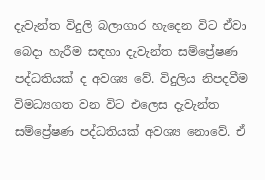දැවැන්ත විදුලි බලාගාර හැදෙන විට ඒවා බෙදා හැරීම සඳහා දැවැන්ත සම්ප්‍රේෂණ පද්ධතියක් ද අවශ්‍ය වේ. විදුලිය නිපදවීම විමධ්‍යගත වන විට එලෙස දැවැන්ත සම්ප්‍රේෂණ පද්ධතියක් අවශ්‍ය නොවේ. ඒ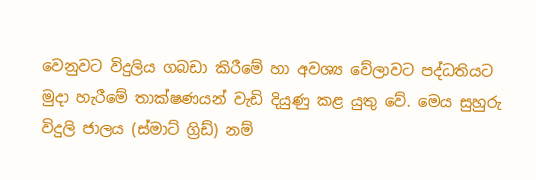වෙනුවට විදුලිය ගබඩා කිරීමේ හා අවශ්‍ය වේලාවට පද්ධතියට මුදා හැරීමේ තාක්ෂණයන් වැඩි දියුණු කළ යුතු වේ. මෙය සුහුරු විදුලි ජාලය (ස්මාට් ග්‍රිඩ්) නම්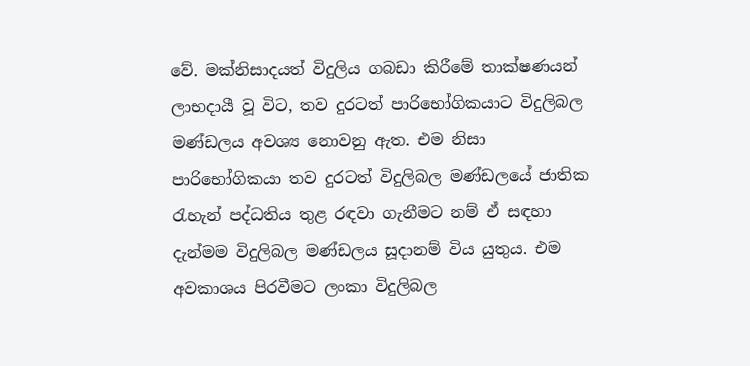වේ. මක්නිසාදයත් විදුලිය ගබඩා කිරීමේ තාක්ෂණයන් ලාභදායී වූ විට, තව දුරටත් පාරිභෝගිකයාට විදුලිබල මණ්ඩලය අවශ්‍ය නොවනු ඇත. එම නිසා පාරිභෝගිකයා තව දුරටත් විදුලිබල මණ්ඩලයේ ජාතික රැහැන් පද්ධතිය තුළ රඳවා ගැනීමට නම් ඒ සඳහා දැන්මම විදුලිබල මණ්ඩලය සූදානම් විය යුතුය. එම අවකාශය පිරවීමට ලංකා විදුලිබල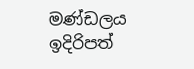මණ්ඩලය ඉදිරිපත්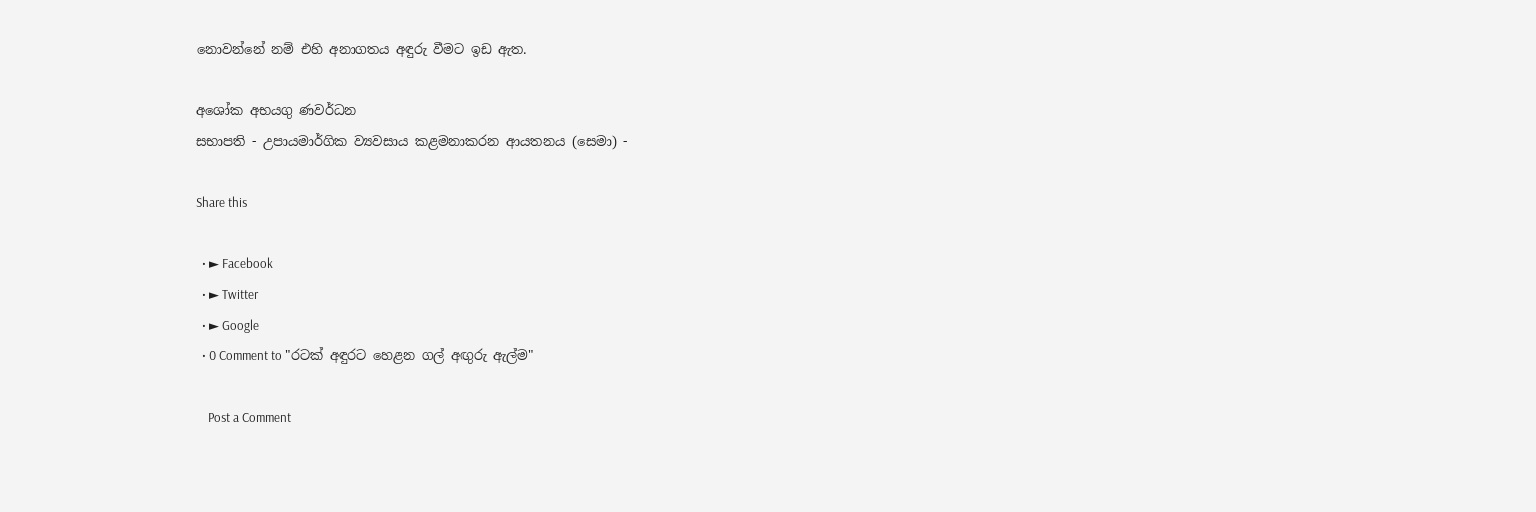නොවන්නේ නම් එහි අනාගතය අඳුරු වීමට ඉඩ ඇත.

අශෝක අභයගු ණවර්ධන
සභාපති - උපායමාර්ගික ව්‍යවසාය කළමනාකරන ආයතනය (සෙමා) -

Share this

  • ► Facebook
  • ► Twitter
  • ► Google
  • 0 Comment to "රටක් අඳුරට හෙළන ගල් අඟුරු ඇල්ම"

    Post a Comment